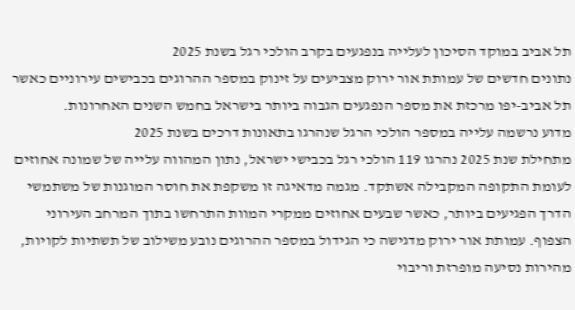תל אביב במוקד הסיכון לעלייה בנפגעים בקרב הולכי רגל בשנת 2025
נתונים חדשים של עמותת אור ירוק מצביעים על זינוק במספר ההרוגים בכבישים עירוניים כאשר תל אביב-יפו מרכזת את מספר הנפגעים הגבוה ביותר בישראל בחמש השנים האחרונות.
מדוע נרשמה עלייה במספר הולכי הרגל שנהרגו בתאונות דרכים בשנת 2025
מתחילת שנת 2025 נהרגו 119 הולכי רגל בכבישי ישראל, נתון המהווה עלייה של שמונה אחוזים לעומת התקופה המקבילה אשתקד. מגמה מדאיגה זו משקפת את חוסר המוגנות של משתמשי הדרך הפגיעים ביותר, כאשר שבעים אחוזים ממקרי המוות התרחשו בתוך המרחב העירוני הצפוף. עמותת אור ירוק מדגישה כי הגידול במספר ההרוגים נובע משילוב של תשתיות לקויות, מהירות נסיעה מופרזת וריבוי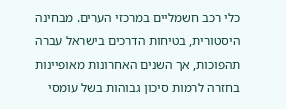כלי רכב חשמליים במרכזי הערים. מבחינה היסטורית, בטיחות הדרכים בישראל עברה תהפוכות, אך השנים האחרונות מאופיינות בחזרה לרמות סיכון גבוהות בשל עומסי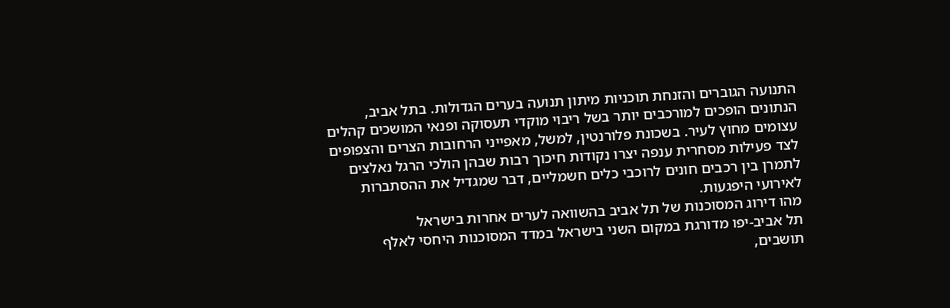התנועה הגוברים והזנחת תוכניות מיתון תנועה בערים הגדולות. בתל אביב, הנתונים הופכים למורכבים יותר בשל ריבוי מוקדי תעסוקה ופנאי המושכים קהלים עצומים מחוץ לעיר. בשכונת פלורנטין, למשל, מאפייני הרחובות הצרים והצפופים לצד פעילות מסחרית ענפה יצרו נקודות חיכוך רבות שבהן הולכי הרגל נאלצים לתמרן בין רכבים חונים לרוכבי כלים חשמליים, דבר שמגדיל את ההסתברות לאירועי היפגעות.
מהו דירוג המסוכנות של תל אביב בהשוואה לערים אחרות בישראל
תל אביב-יפו מדורגת במקום השני בישראל במדד המסוכנות היחסי לאלף תושבים,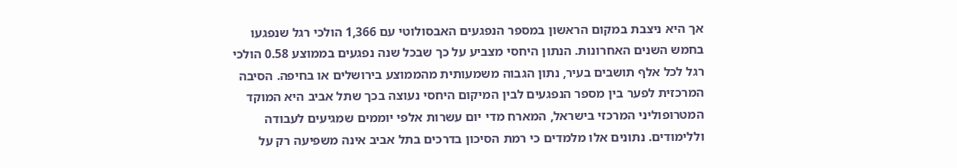אך היא ניצבת במקום הראשון במספר הנפגעים האבסולוטי עם 1,366 הולכי רגל שנפגעו בחמש השנים האחרונות. הנתון היחסי מצביע על כך שבכל שנה נפגעים בממוצע 0.58 הולכי רגל לכל אלף תושבים בעיר, נתון הגבוה משמעותית מהממוצע בירושלים או בחיפה. הסיבה המרכזית לפער בין מספר הנפגעים לבין המיקום היחסי נעוצה בכך שתל אביב היא המוקד המטרופוליני המרכזי בישראל, המארח מדי יום עשרות אלפי יוממים שמגיעים לעבודה וללימודים. נתונים אלו מלמדים כי רמת הסיכון בדרכים בתל אביב אינה משפיעה רק על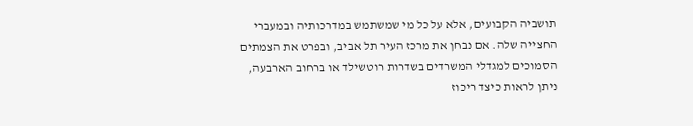תושביה הקבועים, אלא על כל מי שמשתמש במדרכותיה ובמעברי החצייה שלה. אם נבחן את מרכז העיר תל אביב, ובפרט את הצמתים הסמוכים למגדלי המשרדים בשדרות רוטשילד או ברחוב הארבעה, ניתן לראות כיצד ריכוז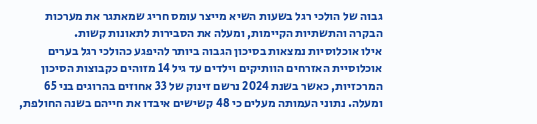גבוה של הולכי רגל בשעות השיא מייצר עומס חריג שמאתגר את מערכות הבקרה והתשתיות הקיימות, ומעלה את הסבירות לתאונות קשות.
אילו אוכלוסיות נמצאות בסיכון הגבוה ביותר להיפגע כהולכי רגל בערים
אוכלוסיית האזרחים הוותיקים וילדים עד גיל 14 מזוהים כקבוצות הסיכון המרכזיות, כאשר בשנת 2024 נרשם זינוק של 33 אחוזים בהרוגים בני 65 ומעלה. נתוני העמותה מעלים כי 48 קשישים איבדו את חייהם בשנה החולפת,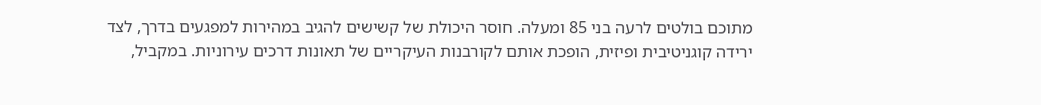מתוכם בולטים לרעה בני 85 ומעלה. חוסר היכולת של קשישים להגיב במהירות למפגעים בדרך, לצד ירידה קוגניטיבית ופיזית, הופכת אותם לקורבנות העיקריים של תאונות דרכים עירוניות. במקביל,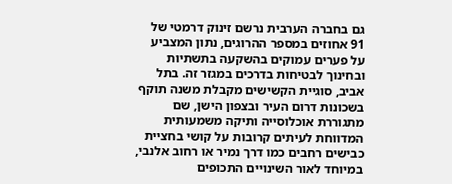גם בחברה הערבית נרשם זינוק דרמטי של 91 אחוזים במספר ההרוגים, נתון המצביע על פערים עמוקים בהשקעה בתשתיות ובחינוך לבטיחות בדרכים במגזר זה. בתל אביב, סוגיית הקשישים מקבלת משנה תוקף בשכונות דרום העיר ובצפון הישן, שם מתגוררת אוכלוסייה ותיקה משמעותית המדווחת לעיתים קרובות על קושי בחציית כבישים רחבים כמו דרך נמיר או רחוב אלנבי, במיוחד לאור השינויים התכופים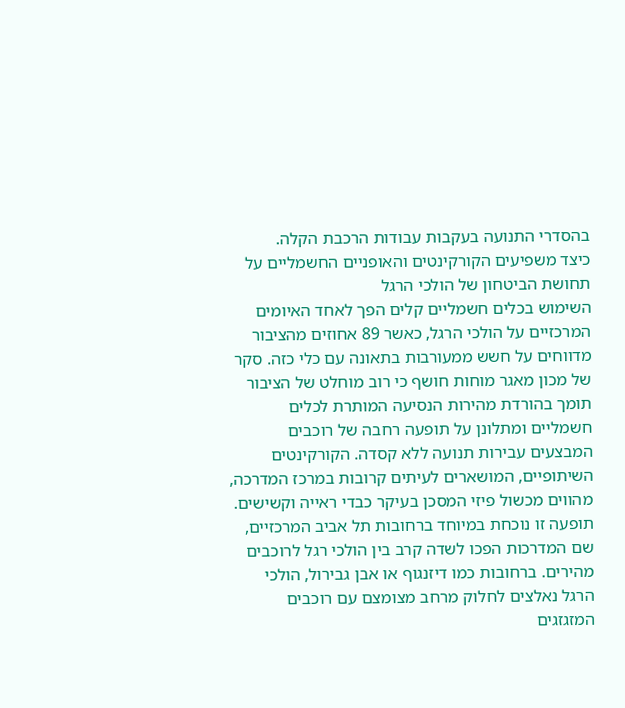בהסדרי התנועה בעקבות עבודות הרכבת הקלה.
כיצד משפיעים הקורקינטים והאופניים החשמליים על תחושת הביטחון של הולכי הרגל
השימוש בכלים חשמליים קלים הפך לאחד האיומים המרכזיים על הולכי הרגל, כאשר 89 אחוזים מהציבור מדווחים על חשש ממעורבות בתאונה עם כלי כזה. סקר של מכון מאגר מוחות חושף כי רוב מוחלט של הציבור תומך בהורדת מהירות הנסיעה המותרת לכלים חשמליים ומתלונן על תופעה רחבה של רוכבים המבצעים עבירות תנועה ללא קסדה. הקורקינטים השיתופיים, המושארים לעיתים קרובות במרכז המדרכה, מהווים מכשול פיזי המסכן בעיקר כבדי ראייה וקשישים. תופעה זו נוכחת במיוחד ברחובות תל אביב המרכזיים, שם המדרכות הפכו לשדה קרב בין הולכי רגל לרוכבים מהירים. ברחובות כמו דיזנגוף או אבן גבירול, הולכי הרגל נאלצים לחלוק מרחב מצומצם עם רוכבים המזגזגים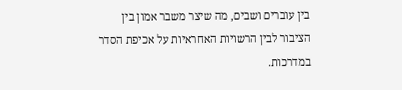בין עוברים ושבים, מה שיצר משבר אמון בין הציבור לבין הרשויות האחראיות על אכיפת הסדר במדרכות.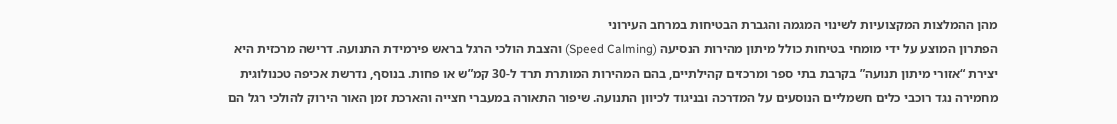מהן ההמלצות המקצועיות לשינוי המגמה והגברת הבטיחות במרחב העירוני
הפתרון המוצע על ידי מומחי בטיחות כולל מיתון מהירות הנסיעה (Speed Calming) והצבת הולכי הרגל בראש פירמידת התנועה. דרישה מרכזית היא יצירת “אזורי מיתון תנועה” בקרבת בתי ספר ומרכזים קהילתיים, בהם המהירות המותרת תרד ל-30 קמ”ש או פחות. בנוסף, נדרשת אכיפה טכנולוגית מחמירה נגד רוכבי כלים חשמליים הנוסעים על המדרכה ובניגוד לכיוון התנועה. שיפור התאורה במעברי חצייה והארכת זמן האור הירוק להולכי רגל הם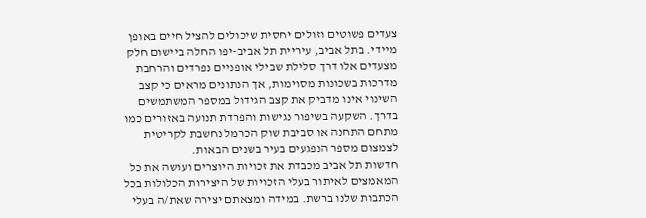צעדים פשוטים וזולים יחסית שיכולים להציל חיים באופן מיידי. בתל אביב, עיריית תל אביב-יפו החלה ביישום חלק מצעדים אלו דרך סלילת שבילי אופניים נפרדים והרחבת מדרכות בשכונות מסוימות, אך הנתונים מראים כי קצב השינוי אינו מדביק את קצב הגידול במספר המשתמשים בדרך. השקעה בשיפור נגישות והפרדת תנועה באזורים כמו מתחם התחנה או סביבת שוק הכרמל נחשבת לקריטית לצמצום מספר הנפגעים בעיר בשנים הבאות.
חדשות תל אביב מכבדת את זכויות היוצרים ועושה את כל המאמצים לאיתור בעלי הזכויות של היצירות הכלולות בכל הכתבות שלנו ברשת. במידה ומצאתם יצירה שאת/ה בעלי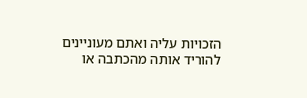הזכויות עליה ואתם מעוניינים להוריד אותה מהכתבה או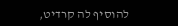להוסיף לה קרדיט,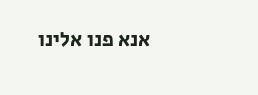אנא פנו אלינו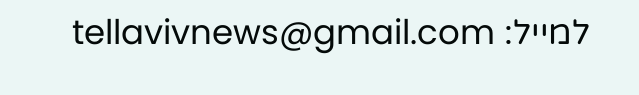למייל: tellavivnews@gmail.com